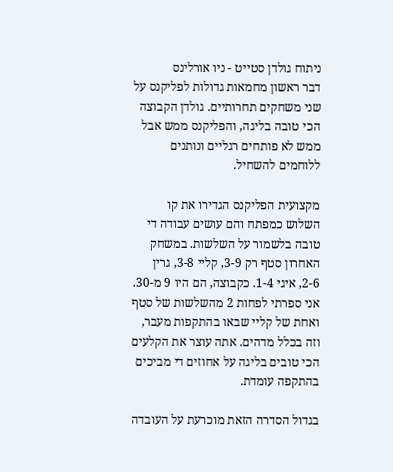ניתוח גולדן סטייט - ניו אורלינס
דבר ראשון מחמאות גדולות לפליקנס על שני משחקים תחרותיים. גולדן הקבוצה הכי טובה בליגה, והפליקנס ממש אבל ממש לא פותחים רגליים ונותנים ללוחמים להשחיל.

מקצועית הפליקנס הגדירו את קו השלוש כמפתח והם עושים עבודה די טובה בלשמור על השלשות. במשחק האחרון סטף רק 3-9, קליי 3-8, גרין 2-6, איגי 1-4. כקבוצה, הם היו 9 מ-30. אני ספרתי לפחות 2 מהשלשות של סטף ואחת של קליי שבאו בהתקפות מעבר, וזה בכלל מדהים. אתה עוצר את הקלעים הכי טובים בליגה על אחוזים די מביכים בהתקפה עומדת.

בגדול הסדרה הזאת מוכרעת על העובדה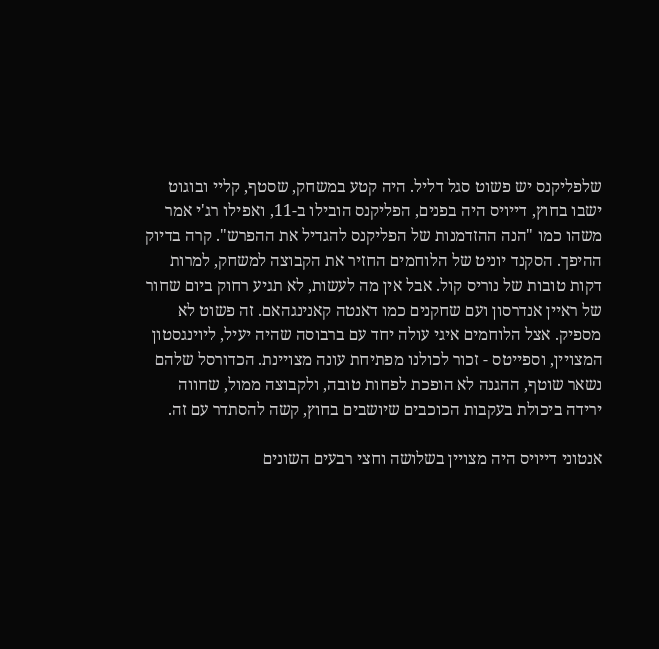שלפליקנס יש פשוט סגל דליל. היה קטע במשחק, שסטף, קליי ובוגוט ישבו בחוץ, דייויס היה בפנים, הפליקנס הובילו ב-11, ואפילו רג'י אמר משהו כמו "הנה ההזדמנות של הפליקנס להגדיל את ההפרש". קרה בדיוק ההיפך. הסקנד יוניט של הלוחמים החזיר את הקבוצה למשחק, למרות דקות טובות של נוריס קול. אבל אין מה לעשות, לא תגיע רחוק ביום שחור של ראיין אנדרסון ועם שחקנים כמו דאנטה קאנינגהאם. זה פשוט לא מספיק. אצל הלוחמים איגי עולה יחד עם ברבוסה שהיה יעיל, ליוינגסטון המצויין, וספייטס - זכור לכולנו מפתיחת עונה מצויינת. הכדורסל שלהם נשאר שוטף, ההגנה לא הופכת לפחות טובה, ולקבוצה ממול, שחווה ירידה ביכולת בעקבות הכוכבים שיושבים בחוץ, קשה להסתדר עם זה.

אנטוני דייויס היה מצויין בשלושה וחצי רבעים השונים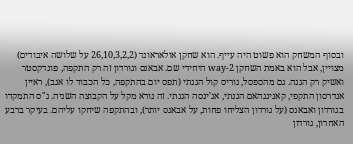ובסוף המשחק הוא פשוט היה עייף. הוא שחקן אולאראונד (26,10,3,2,2 על שלושה איבודים) מצויין, אבל הוא באמת השחקן 2-way היחידי שם. אבאנס וגורדון זה רק התקפה, פונדקסטר ואשיק רק הגנה. גם מהספסל, נוריס קול הגנתי (תפס יום בהתקפה, כל הכבוד לו אגב), ראיין אנדרסון התקפי, קאנינגהאם הגנתי, אג'ינסה הגנתי. זה נורא מקל על הקבוצה השניה. ג"ס התמקדו בגורדון ואבאנס (על גורדון הצליחו פחות, על אבאנס יותר), ובהתקפה שיחקו עליהם. בעיקר ברבע האחרון, גורדון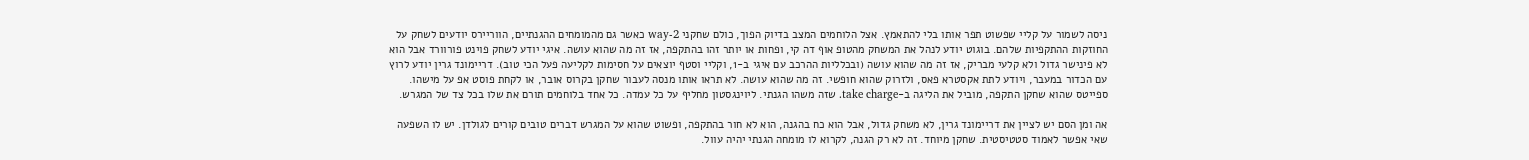ניסה לשמור על קליי שפשוט תפר אותו בלי להתאמץ. אצל הלוחמים המצב בדיוק הפוך, כולם שחקני 2-way כאשר גם מהמומחים ההגנתיים, הווריירס יודעים לשחק על החוזקות ההתקפיות שלהם. בוגוט יודע לנהל את המשחק מהטופ אוף דה קי, ופחות או יותר זהו בהתקפה, אז זה מה שהוא עושה. איגי יודע לשחק פוינט פורוורד אבל הוא לא פינישר גדול ולא קלעי מבריק, אז זה מה שהוא עושה (ובכלליות ההרכב עם איגי ב-1, וקליי וסטף יוצאים על חסימות לקליעה פעל הכי טוב). דריימונד גרין יודע לרוץ עם הכדור במעבר, ויודע לתת אקסטרא פאס, ולזרוק שהוא חופשי. זה מה שהוא עושה. לא תראו אותו מנסה לעבור שחקן בקרוס אובר, או לקחת פוסט אפ על מישהו. ספייטס שהוא שחקן התקפה, מוביל את הליגה ב-take charge. שזה משהו הגנתי. ליוינגסטון מחליף על כל עמדה. כל אחד בלוחמים תורם את שלו בכל צד של המגרש.

אה ומן הסם יש לציין את דריימונד גרין, לא משחק גדול, אבל הוא כח בהגנה, הוא לא חור בהתקפה, ופשוט שהוא על המגרש דברים טובים קורים לגולדן. יש לו השפעה שאי אפשר לאמוד סטטיסטית. שחקן מיוחד. זה לא רק הגנה, לקרוא לו מומחה הגנתי יהיה עוול.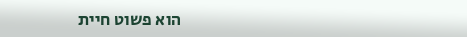הוא פשוט חיית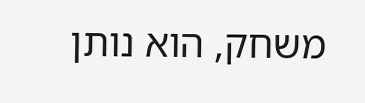משחק, הוא נותן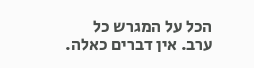הכל על המגרש כל ערב. אין דברים כאלה.